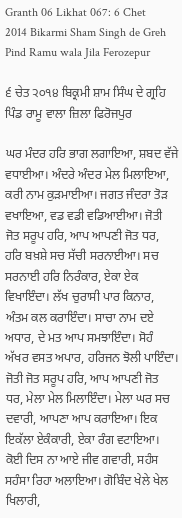Granth 06 Likhat 067: 6 Chet 2014 Bikarmi Sham Singh de Greh Pind Ramu wala Jila Ferozepur

੬ ਚੇਤ ੨੦੧੪ ਬਿਕ੍ਰਮੀ ਸ਼ਾਮ ਸਿੰਘ ਦੇ ਗ੍ਰਹਿ ਪਿੰਡ ਰਾਮੂ ਵਾਲਾ ਜ਼ਿਲਾ ਫਿਰੋਜਪੁਰ

ਘਰ ਮੰਦਰ ਹਰਿ ਭਾਗ ਲਗਾਇਆ, ਸ਼ਬਦ ਵੱਜੇ ਵਧਾਈਆ। ਅੰਦਰੇ ਅੰਦਰ ਮੇਲ ਮਿਲਾਇਆ, ਕਰੀ ਨਾਮ ਕੁੜਮਾਈਆ। ਜਗਤ ਜੰਦਰਾ ਤੋੜ ਵਖਾਇਆ, ਵਡ ਵਡੀ ਵਡਿਆਈਆ। ਜੋਤੀ ਜੋਤ ਸਰੂਪ ਹਰਿ, ਆਪ ਆਪਣੀ ਜੋਤ ਧਰ, ਹਰਿ ਬਖ਼ਸ਼ੇ ਸਚ ਸੱਚੀ ਸਰਨਾਈਆ। ਸਚ ਸਰਨਾਈ ਹਰਿ ਨਿਰੰਕਾਰ, ਏਕਾ ਏਕ ਵਿਖਾਇੰਦਾ। ਲੱਖ ਚੁਰਾਸੀ ਪਾਰ ਕਿਨਾਰ, ਅੰਤਮ ਕਲ ਕਰਾਇੰਦਾ। ਸਾਚਾ ਨਾਮ ਦਏ ਅਧਾਰ, ਦੇ ਮਤ ਆਪ ਸਮਝਾਇੰਦਾ। ਸੋਹੰ ਅੱਖਰ ਵਸਤ ਅਪਾਰ, ਹਰਿਜਨ ਝੋਲੀ ਪਾਇੰਦਾ। ਜੋਤੀ ਜੋਤ ਸਰੂਪ ਹਰਿ, ਆਪ ਆਪਣੀ ਜੋਤ ਧਰ, ਮੇਲਾ ਮੇਲ ਮਿਲਾਇੰਦਾ। ਮੇਲਾ ਘਰ ਸਚ ਦਵਾਰੀ, ਆਪਣਾ ਆਪ ਕਰਾਇਆ। ਇਕ ਇਕੱਲਾ ਏਕੰਕਾਰੀ, ਏਕਾ ਰੰਗ ਵਟਾਇਆ। ਕੋਈ ਦਿਸ ਨਾ ਆਏ ਜੀਵ ਗਵਾਰੀ, ਸਹੰਸ ਸਹੰਸਾ ਰਿਹਾ ਅਲਾਇਆ। ਗੋਬਿੰਦ ਖੇਲੇ ਖੇਲ ਖਿਲਾਰੀ,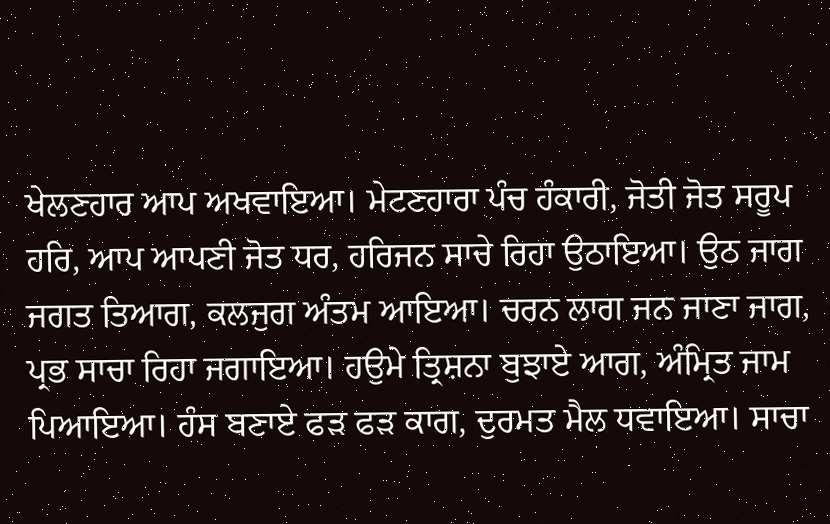ਖੇਲਣਹਾਰ ਆਪ ਅਖਵਾਇਆ। ਮੇਟਣਹਾਰਾ ਪੰਚ ਹੰਕਾਰੀ, ਜੋਤੀ ਜੋਤ ਸਰੂਪ ਹਰਿ, ਆਪ ਆਪਣੀ ਜੋਤ ਧਰ, ਹਰਿਜਨ ਸਾਚੇ ਰਿਹਾ ਉਠਾਇਆ। ਉਠ ਜਾਗ ਜਗਤ ਤਿਆਗ, ਕਲਜੁਗ ਅੰਤਮ ਆਇਆ। ਚਰਨ ਲਾਗ ਜਨ ਜਾਣਾ ਜਾਗ, ਪ੍ਰਭ ਸਾਚਾ ਰਿਹਾ ਜਗਾਇਆ। ਹਉਮੇ ਤ੍ਰਿਸ਼ਨਾ ਬੁਝਾਏ ਆਗ, ਅੰਮ੍ਰਿਤ ਜਾਮ ਪਿਆਇਆ। ਹੰਸ ਬਣਾਏ ਫੜ ਫੜ ਕਾਗ, ਦੁਰਮਤ ਮੈਲ ਧਵਾਇਆ। ਸਾਚਾ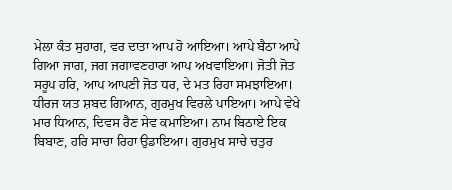ਮੇਲਾ ਕੰਤ ਸੁਹਾਗ, ਵਰ ਦਾਤਾ ਆਪ ਹੋ ਆਇਆ। ਆਪੇ ਬੈਠਾ ਆਪੇ ਗਿਆ ਜਾਗ, ਜਗ ਜਗਾਵਣਹਾਰਾ ਆਪ ਅਖਵਾਇਆ। ਜੋਤੀ ਜੋਤ ਸਰੂਪ ਹਰਿ, ਆਪ ਆਪਣੀ ਜੋਤ ਧਰ, ਦੇ ਮਤ ਰਿਹਾ ਸਮਝਾਇਆ। ਧੀਰਜ ਯਤ ਸ਼ਬਦ ਗਿਆਨ, ਗੁਰਮੁਖ ਵਿਰਲੇ ਪਾਇਆ। ਆਪੇ ਵੇਖੇ ਮਾਰ ਧਿਆਨ, ਦਿਵਸ ਰੈਣ ਸੇਵ ਕਮਾਇਆ। ਨਾਮ ਬਿਠਾਏ ਇਕ ਬਿਬਾਣ, ਹਰਿ ਸਾਚਾ ਰਿਹਾ ਉਡਾਇਆ। ਗੁਰਮੁਖ ਸਾਚੇ ਚਤੁਰ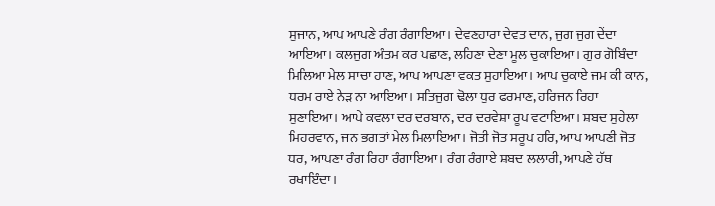ਸੁਜਾਨ, ਆਪ ਆਪਣੇ ਰੰਗ ਰੰਗਾਇਆ। ਦੇਵਣਹਾਰਾ ਦੇਵਤ ਦਾਨ, ਜੁਗ ਜੁਗ ਦੇਂਦਾ ਆਇਆ। ਕਲਜੁਗ ਅੰਤਮ ਕਰ ਪਛਾਣ, ਲਹਿਣਾ ਦੇਣਾ ਮੂਲ ਚੁਕਾਇਆ। ਗੁਰ ਗੋਬਿੰਦਾ ਮਿਲਿਆ ਮੇਲ ਸਾਚਾ ਹਾਣ, ਆਪ ਆਪਣਾ ਵਕਤ ਸੁਹਾਇਆ। ਆਪ ਚੁਕਾਏ ਜਮ ਕੀ ਕਾਨ, ਧਰਮ ਰਾਏ ਨੇੜ ਨਾ ਆਇਆ। ਸਤਿਜੁਗ ਢੋਲਾ ਧੁਰ ਫਰਮਾਣ, ਹਰਿਜਨ ਰਿਹਾ ਸੁਣਾਇਆ। ਆਪੇ ਕਵਲਾ ਦਰ ਦਰਬਾਨ, ਦਰ ਦਰਵੇਸ਼ਾ ਰੂਪ ਵਟਾਇਆ। ਸ਼ਬਦ ਸੁਹੇਲਾ ਮਿਹਰਵਾਨ, ਜਨ ਭਗਤਾਂ ਮੇਲ ਮਿਲਾਇਆ। ਜੋਤੀ ਜੋਤ ਸਰੂਪ ਹਰਿ, ਆਪ ਆਪਣੀ ਜੋਤ ਧਰ, ਆਪਣਾ ਰੰਗ ਰਿਹਾ ਰੰਗਾਇਆ। ਰੰਗ ਰੰਗਾਏ ਸ਼ਬਦ ਲਲਾਰੀ, ਆਪਣੇ ਹੱਥ ਰਖਾਇੰਦਾ।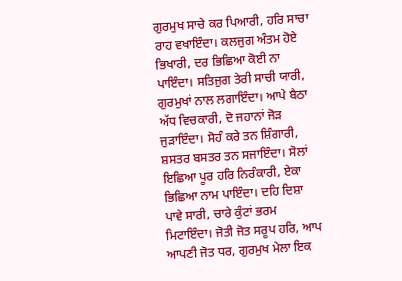ਗੁਰਮੁਖ ਸਾਚੇ ਕਰ ਪਿਆਰੀ, ਹਰਿ ਸਾਚਾ ਰਾਹ ਵਖਾਇੰਦਾ। ਕਲਜੁਗ ਅੰਤਮ ਹੋਏ ਭਿਖਾਰੀ, ਦਰ ਭਿਛਿਆ ਕੋਈ ਨਾ ਪਾਇੰਦਾ। ਸਤਿਜੁਗ ਤੇਰੀ ਸਾਚੀ ਯਾਰੀ, ਗੁਰਮੁਖਾਂ ਨਾਲ ਲਗਾਇੰਦਾ। ਆਪੇ ਬੈਠਾ ਅੱਧ ਵਿਚਕਾਰੀ, ਦੋ ਜਹਾਨਾਂ ਜੋੜ ਜੁੜਾਇੰਦਾ। ਸੋਹੰ ਕਰੇ ਤਨ ਸ਼ਿੰਗਾਰੀ, ਸ਼ਸਤਰ ਬਸਤਰ ਤਨ ਸਜਾਇੰਦਾ। ਸੋਲਾਂ ਇਛਿਆ ਪੂਰ ਹਰਿ ਨਿਰੰਕਾਰੀ, ਏਕਾ ਭਿਛਿਆ ਨਾਮ ਪਾਇੰਦਾ। ਦਹਿ ਦਿਸ਼ਾ ਪਾਵੇ ਸਾਰੀ, ਚਾਰੇ ਕੁੰਟਾਂ ਭਰਮ ਮਿਟਾਇੰਦਾ। ਜੋਤੀ ਜੋਤ ਸਰੂਪ ਹਰਿ, ਆਪ ਆਪਣੀ ਜੋਤ ਧਰ, ਗੁਰਮੁਖ ਮੇਲਾ ਇਕ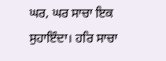ਘਰ, ਘਰ ਸਾਚਾ ਇਕ ਸੁਹਾਇੰਦਾ। ਹਰਿ ਸਾਚਾ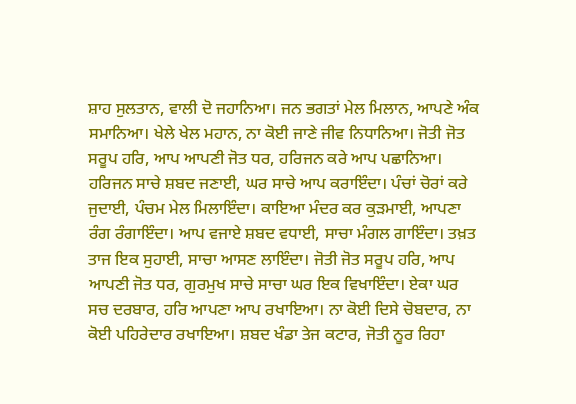ਸ਼ਾਹ ਸੁਲਤਾਨ, ਵਾਲੀ ਦੋ ਜਹਾਨਿਆ। ਜਨ ਭਗਤਾਂ ਮੇਲ ਮਿਲਾਨ, ਆਪਣੇ ਅੰਕ ਸਮਾਨਿਆ। ਖੇਲੇ ਖੇਲ ਮਹਾਨ, ਨਾ ਕੋਈ ਜਾਣੇ ਜੀਵ ਨਿਧਾਨਿਆ। ਜੋਤੀ ਜੋਤ ਸਰੂਪ ਹਰਿ, ਆਪ ਆਪਣੀ ਜੋਤ ਧਰ, ਹਰਿਜਨ ਕਰੇ ਆਪ ਪਛਾਨਿਆ। ਹਰਿਜਨ ਸਾਚੇ ਸ਼ਬਦ ਜਣਾਈ, ਘਰ ਸਾਚੇ ਆਪ ਕਰਾਇੰਦਾ। ਪੰਚਾਂ ਚੋਰਾਂ ਕਰੇ ਜੁਦਾਈ, ਪੰਚਮ ਮੇਲ ਮਿਲਾਇੰਦਾ। ਕਾਇਆ ਮੰਦਰ ਕਰ ਕੁੜਮਾਈ, ਆਪਣਾ ਰੰਗ ਰੰਗਾਇੰਦਾ। ਆਪ ਵਜਾਏ ਸ਼ਬਦ ਵਧਾਈ, ਸਾਚਾ ਮੰਗਲ ਗਾਇੰਦਾ। ਤਖ਼ਤ ਤਾਜ ਇਕ ਸੁਹਾਈ, ਸਾਚਾ ਆਸਣ ਲਾਇੰਦਾ। ਜੋਤੀ ਜੋਤ ਸਰੂਪ ਹਰਿ, ਆਪ ਆਪਣੀ ਜੋਤ ਧਰ, ਗੁਰਮੁਖ ਸਾਚੇ ਸਾਚਾ ਘਰ ਇਕ ਵਿਖਾਇੰਦਾ। ਏਕਾ ਘਰ ਸਚ ਦਰਬਾਰ, ਹਰਿ ਆਪਣਾ ਆਪ ਰਖਾਇਆ। ਨਾ ਕੋਈ ਦਿਸੇ ਚੋਬਦਾਰ, ਨਾ ਕੋਈ ਪਹਿਰੇਦਾਰ ਰਖਾਇਆ। ਸ਼ਬਦ ਖੰਡਾ ਤੇਜ ਕਟਾਰ, ਜੋਤੀ ਨੂਰ ਰਿਹਾ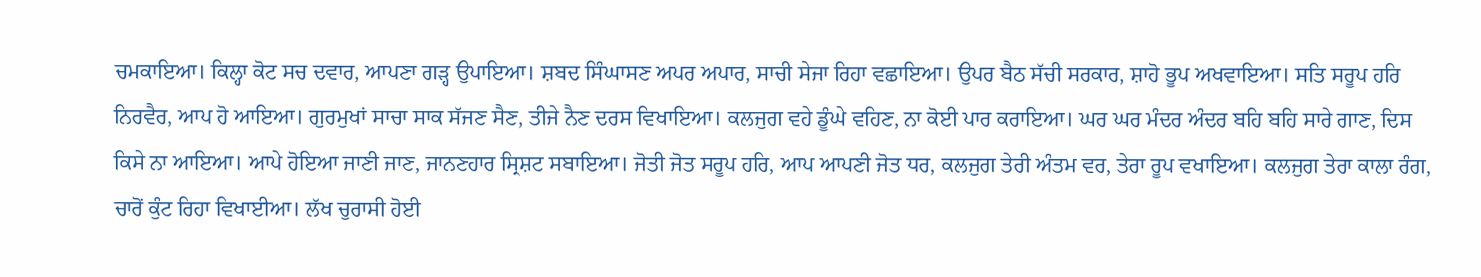ਚਮਕਾਇਆ। ਕਿਲ੍ਹਾ ਕੋਟ ਸਚ ਦਵਾਰ, ਆਪਣਾ ਗੜ੍ਹ ਉਪਾਇਆ। ਸ਼ਬਦ ਸਿੰਘਾਸਣ ਅਪਰ ਅਪਾਰ, ਸਾਚੀ ਸੇਜਾ ਰਿਹਾ ਵਛਾਇਆ। ਉਪਰ ਬੈਠ ਸੱਚੀ ਸਰਕਾਰ, ਸ਼ਾਹੋ ਭੂਪ ਅਖਵਾਇਆ। ਸਤਿ ਸਰੂਪ ਹਰਿ ਨਿਰਵੈਰ, ਆਪ ਹੋ ਆਇਆ। ਗੁਰਮੁਖਾਂ ਸਾਚਾ ਸਾਕ ਸੱਜਣ ਸੈਣ, ਤੀਜੇ ਨੈਣ ਦਰਸ ਵਿਖਾਇਆ। ਕਲਜੁਗ ਵਹੇ ਡੂੰਘੇ ਵਹਿਣ, ਨਾ ਕੋਈ ਪਾਰ ਕਰਾਇਆ। ਘਰ ਘਰ ਮੰਦਰ ਅੰਦਰ ਬਹਿ ਬਹਿ ਸਾਰੇ ਗਾਣ, ਦਿਸ ਕਿਸੇ ਨਾ ਆਇਆ। ਆਪੇ ਹੋਇਆ ਜਾਣੀ ਜਾਣ, ਜਾਨਣਹਾਰ ਸ੍ਰਿਸ਼ਟ ਸਬਾਇਆ। ਜੋਤੀ ਜੋਤ ਸਰੂਪ ਹਰਿ, ਆਪ ਆਪਣੀ ਜੋਤ ਧਰ, ਕਲਜੁਗ ਤੇਰੀ ਅੰਤਮ ਵਰ, ਤੇਰਾ ਰੂਪ ਵਖਾਇਆ। ਕਲਜੁਗ ਤੇਰਾ ਕਾਲਾ ਰੰਗ, ਚਾਰੋਂ ਕੁੰਟ ਰਿਹਾ ਵਿਖਾਈਆ। ਲੱਖ ਚੁਰਾਸੀ ਹੋਈ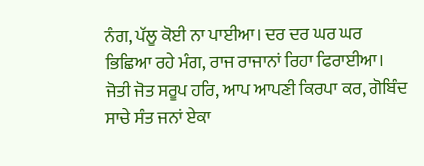ਨੰਗ, ਪੱਲੂ ਕੋਈ ਨਾ ਪਾਈਆ। ਦਰ ਦਰ ਘਰ ਘਰ ਭਿਛਿਆ ਰਹੇ ਮੰਗ, ਰਾਜ ਰਾਜਾਨਾਂ ਰਿਹਾ ਫਿਰਾਈਆ। ਜੋਤੀ ਜੋਤ ਸਰੂਪ ਹਰਿ, ਆਪ ਆਪਣੀ ਕਿਰਪਾ ਕਰ, ਗੋਬਿੰਦ ਸਾਚੇ ਸੰਤ ਜਨਾਂ ਏਕਾ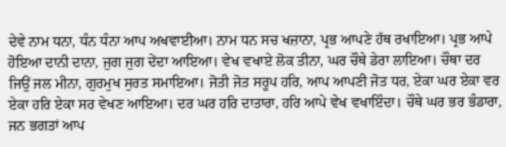ਦੇਵੇ ਨਾਮ ਧਨਾ, ਧੰਨ ਧੰਨਾ ਆਪ ਅਖਵਾਈਆ। ਨਾਮ ਧਨ ਸਚ ਖਜ਼ਾਨਾ, ਪ੍ਰਭ ਆਪਣੇ ਹੱਥ ਰਖਾਇਆ। ਪ੍ਰਭ ਆਪੇ ਹੋਇਆ ਦਾਨੀ ਦਾਨਾ, ਜੁਗ ਜੁਗ ਦੇਂਦਾ ਆਇਆ। ਵੇਖ ਵਖਾਏ ਲੋਕ ਤੀਨਾ, ਘਰ ਚੌਥੇ ਡੇਰਾ ਲਾਇਆ। ਚੌਥਾ ਦਰ ਜਿਉਂ ਜਲ ਮੀਨਾ, ਗੁਰਮੁਖ ਸੁਰਤ ਸਮਾਇਆ। ਜੋਤੀ ਜੋਤ ਸਰੂਪ ਹਰਿ, ਆਪ ਆਪਣੀ ਜੋਤ ਧਰ, ਏਕਾ ਘਰ ਏਕਾ ਵਰ ਏਕਾ ਹਰਿ ਏਕਾ ਸਰ ਵੇਖਣ ਆਇਆ। ਦਰ ਘਰ ਹਰਿ ਦਾਤਾਰਾ, ਹਰਿ ਆਪੇ ਵੇਖ ਵਖਾਇੰਦਾ। ਚੌਥੇ ਘਰ ਭਰ ਭੰਡਾਰਾ, ਜਨ ਭਗਤਾਂ ਆਪ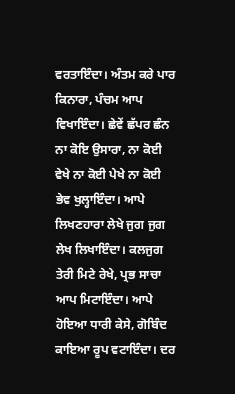ਵਰਤਾਇੰਦਾ। ਅੰਤਮ ਕਰੇ ਪਾਰ ਕਿਨਾਰਾ, ਪੰਚਮ ਆਪ ਵਿਖਾਇੰਦਾ। ਛੇਵੇਂ ਛੱਪਰ ਛੰਨ ਨਾ ਕੋਇ ਉਸਾਰਾ, ਨਾ ਕੋਈ ਵੇਖੇ ਨਾ ਕੋਈ ਪੇਖੇ ਨਾ ਕੋਈ ਭੇਵ ਖੁਲ੍ਹਾਇੰਦਾ। ਆਪੇ ਲਿਖਣਹਾਰਾ ਲੇਖੇ ਜੁਗ ਜੁਗ ਲੇਖ ਲਿਖਾਇੰਦਾ। ਕਲਜੁਗ ਤੇਰੀ ਮਿਟੇ ਰੇਖੇ, ਪ੍ਰਭ ਸਾਚਾ ਆਪ ਮਿਟਾਇੰਦਾ। ਆਪੇ ਹੋਇਆ ਧਾਰੀ ਕੇਸੇ, ਗੋਬਿੰਦ ਕਾਇਆ ਰੂਪ ਵਟਾਇੰਦਾ। ਦਰ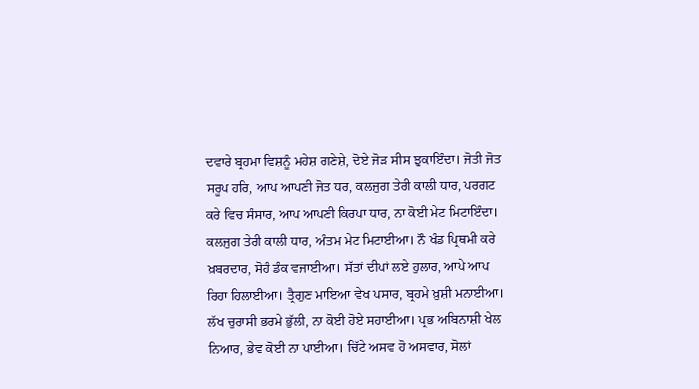ਦਵਾਰੇ ਬ੍ਰਹਮਾ ਵਿਸ਼ਨੂੰ ਮਹੇਸ਼ ਗਣੇਸ਼ੇ, ਦੋਏ ਜੋੜ ਸੀਸ ਝੁਕਾਇੰਦਾ। ਜੋਤੀ ਜੋਤ ਸਰੂਪ ਹਰਿ, ਆਪ ਆਪਣੀ ਜੋਤ ਧਰ, ਕਲਜੁਗ ਤੇਰੀ ਕਾਲੀ ਧਾਰ, ਪਰਗਟ ਕਰੇ ਵਿਚ ਸੰਸਾਰ, ਆਪ ਆਪਣੀ ਕਿਰਪਾ ਧਾਰ, ਨਾ ਕੋਈ ਮੇਟ ਮਿਟਾਇੰਦਾ। ਕਲਜੁਗ ਤੇਰੀ ਕਾਲੀ ਧਾਰ, ਅੰਤਮ ਮੇਟ ਮਿਟਾਈਆ। ਨੌ ਖੰਡ ਪ੍ਰਿਥਮੀ ਕਰੇ ਖ਼ਬਰਦਾਰ, ਸੋਹੰ ਡੰਕ ਵਜਾਈਆ। ਸੱਤਾਂ ਦੀਪਾਂ ਲਏ ਹੁਲਾਰ, ਆਪੇ ਆਪ ਰਿਹਾ ਹਿਲਾਈਆ। ਤ੍ਰੈਗੁਣ ਮਾਇਆ ਵੇਖ ਪਸਾਰ, ਬ੍ਰਹਮੇ ਖ਼ੁਸ਼ੀ ਮਨਾਈਆ। ਲੱਖ ਚੁਰਾਸੀ ਭਰਮੇ ਭੁੱਲੀ, ਨਾ ਕੋਈ ਹੋਏ ਸਹਾਈਆ। ਪ੍ਰਭ ਅਬਿਨਾਸ਼ੀ ਖੇਲ ਨਿਆਰ, ਭੇਵ ਕੋਈ ਨਾ ਪਾਈਆ। ਚਿੱਟੇ ਅਸਵ ਹੋ ਅਸਵਾਰ, ਸੋਲਾਂ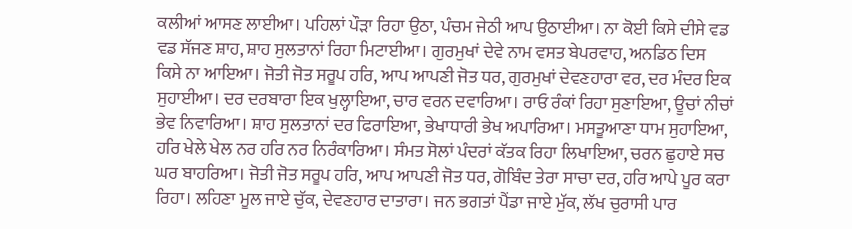ਕਲੀਆਂ ਆਸਣ ਲਾਈਆ। ਪਹਿਲਾਂ ਪੌੜਾ ਰਿਹਾ ਉਠਾ, ਪੰਚਮ ਜੇਠੀ ਆਪ ਉਠਾਈਆ। ਨਾ ਕੋਈ ਕਿਸੇ ਦੀਸੇ ਵਡ ਵਡ ਸੱਜਣ ਸ਼ਾਹ, ਸ਼ਾਹ ਸੁਲਤਾਨਾਂ ਰਿਹਾ ਮਿਟਾਈਆ। ਗੁਰਮੁਖਾਂ ਦੇਵੇ ਨਾਮ ਵਸਤ ਬੇਪਰਵਾਹ, ਅਨਡਿਠ ਦਿਸ ਕਿਸੇ ਨਾ ਆਇਆ। ਜੋਤੀ ਜੋਤ ਸਰੂਪ ਹਰਿ, ਆਪ ਆਪਣੀ ਜੋਤ ਧਰ, ਗੁਰਮੁਖਾਂ ਦੇਵਣਹਾਰਾ ਵਰ, ਦਰ ਮੰਦਰ ਇਕ ਸੁਹਾਈਆ। ਦਰ ਦਰਬਾਰਾ ਇਕ ਖੁਲ੍ਹਾਇਆ, ਚਾਰ ਵਰਨ ਦਵਾਰਿਆ। ਰਾਓ ਰੰਕਾਂ ਰਿਹਾ ਸੁਣਾਇਆ, ਊਚਾਂ ਨੀਚਾਂ ਭੇਵ ਨਿਵਾਰਿਆ। ਸ਼ਾਹ ਸੁਲਤਾਨਾਂ ਦਰ ਫਿਰਾਇਆ, ਭੇਖਾਧਾਰੀ ਭੇਖ ਅਪਾਰਿਆ। ਮਸਤੂਆਣਾ ਧਾਮ ਸੁਹਾਇਆ, ਹਰਿ ਖੇਲੇ ਖੇਲ ਨਰ ਹਰਿ ਨਰ ਨਿਰੰਕਾਰਿਆ। ਸੰਮਤ ਸੋਲਾਂ ਪੰਦਰਾਂ ਕੱਤਕ ਰਿਹਾ ਲਿਖਾਇਆ, ਚਰਨ ਛੁਹਾਏ ਸਚ ਘਰ ਬਾਹਰਿਆ। ਜੋਤੀ ਜੋਤ ਸਰੂਪ ਹਰਿ, ਆਪ ਆਪਣੀ ਜੋਤ ਧਰ, ਗੋਬਿੰਦ ਤੇਰਾ ਸਾਚਾ ਦਰ, ਹਰਿ ਆਪੇ ਪੂਰ ਕਰਾ ਰਿਹਾ। ਲਹਿਣਾ ਮੂਲ ਜਾਏ ਚੁੱਕ, ਦੇਵਣਹਾਰ ਦਾਤਾਰਾ। ਜਨ ਭਗਤਾਂ ਪੈਂਡਾ ਜਾਏ ਮੁੱਕ, ਲੱਖ ਚੁਰਾਸੀ ਪਾਰ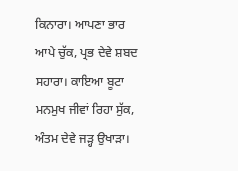ਕਿਨਾਰਾ। ਆਪਣਾ ਭਾਰ ਆਪੇ ਚੁੱਕ, ਪ੍ਰਭ ਦੇਵੇ ਸ਼ਬਦ ਸਹਾਰਾ। ਕਾਇਆ ਬੂਟਾ ਮਨਮੁਖ ਜੀਵਾਂ ਰਿਹਾ ਸੁੱਕ, ਅੰਤਮ ਦੇਵੇ ਜੜ੍ਹ ਉਖਾੜਾ।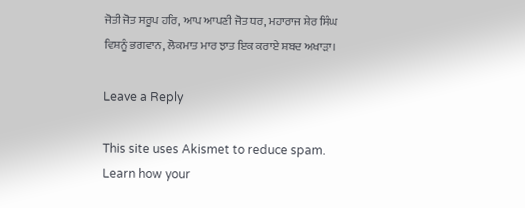ਜੋਤੀ ਜੋਤ ਸਰੂਪ ਹਰਿ, ਆਪ ਆਪਣੀ ਜੋਤ ਧਰ, ਮਹਾਰਾਜ ਸ਼ੇਰ ਸਿੰਘ ਵਿਸ਼ਨੂੰ ਭਗਵਾਨ, ਲੋਕਮਾਤ ਮਾਰ ਝਾਤ ਇਕ ਕਰਾਏ ਸ਼ਬਦ ਅਖਾੜਾ।

Leave a Reply

This site uses Akismet to reduce spam. Learn how your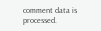comment data is processed.